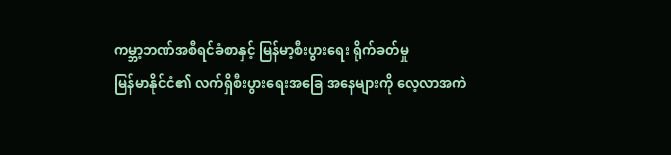ကမ္ဘာ့ဘဏ်အစီရင်ခံစာနှင့် မြန်မာ့စီးပွားရေး ရိုက်ခတ်မှု
မြန်မာနိုင်ငံ၏ လက်ရှိစီးပွားရေးအခြေ အနေများကို လေ့လာအကဲ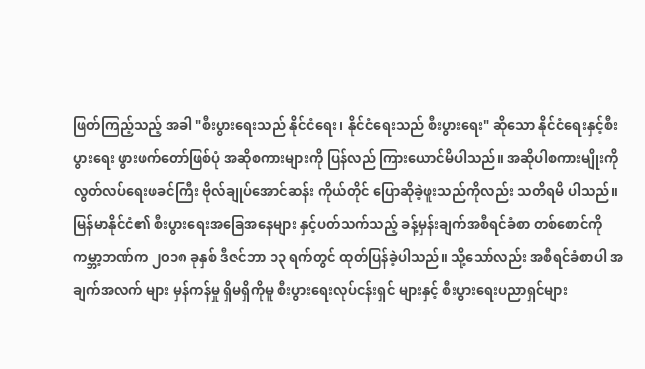ဖြတ်ကြည့်သည့် အခါ "စီးပွားရေးသည် နိုင်ငံရေး၊ နိုင်ငံရေးသည် စီးပွားရေး" ဆိုသော နိုင်ငံရေးနှင့်စီးပွားရေး ဖွားဖက်တော်ဖြစ်ပုံ အဆိုစကားများကို ပြန်လည် ကြားယောင်မိပါသည်။ အဆိုပါစကားမျိုးကို လွတ်လပ်ရေးဖခင်ကြီး ဗိုလ်ချုပ်အောင်ဆန်း ကိုယ်တိုင် ပြောဆိုခဲ့ဖူးသည်ကိုလည်း သတိရမိ ပါသည်။
မြန်မာနိုင်ငံ၏ စီးပွားရေးအခြေအနေများ နှင့်ပတ်သက်သည့် ခန့်မှန်းချက်အစီရင်ခံစာ တစ်စောင်ကို ကမ္ဘာ့ဘဏ်က ၂၀၁၈ ခုနှစ် ဒီဇင်ဘာ ၁၃ ရက်တွင် ထုတ်ပြန်ခဲ့ပါသည်။ သို့သော်လည်း အစီရင်ခံစာပါ အချက်အလက် များ မှန်ကန်မှု ရှိမရှိကိုမူ စီးပွားရေးလုပ်ငန်းရှင် များနှင့် စီးပွားရေးပညာရှင်များ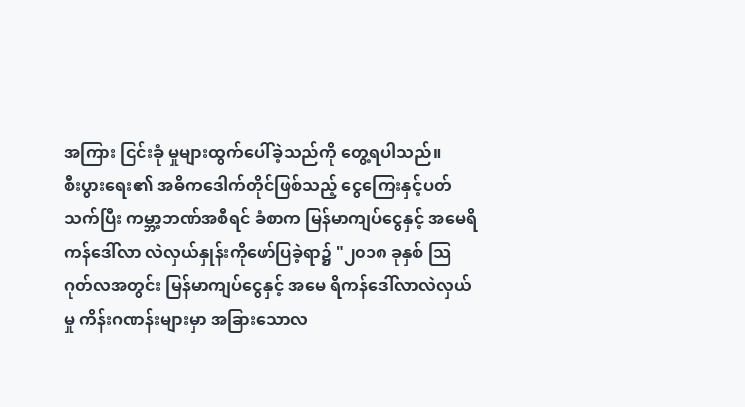အကြား ငြင်းခုံ မှုများထွက်ပေါ်ခဲ့သည်ကို တွေ့ရပါသည်။
စီးပွားရေး၏ အဓိကဒေါက်တိုင်ဖြစ်သည့် ငွေကြေးနှင့်ပတ်သက်ပြီး ကမ္ဘာ့ဘဏ်အစီရင် ခံစာက မြန်မာကျပ်ငွေနှင့် အမေရိကန်ဒေါ်လာ လဲလှယ်နှုန်းကိုဖော်ပြခဲ့ရာ၌ "၂၀၁၈ ခုနှစ် သြဂုတ်လအတွင်း မြန်မာကျပ်ငွေနှင့် အမေ ရိကန်ဒေါ်လာလဲလှယ်မှု ကိန်းဂဏန်းများမှာ အခြားသောလ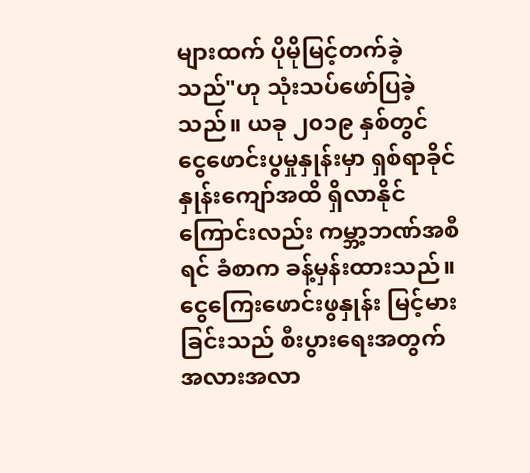များထက် ပိုမိုမြင့်တက်ခဲ့သည်"ဟု သုံးသပ်ဖော်ပြခဲ့သည်။ ယခု ၂၀၁၉ နှစ်တွင် ငွေဖောင်းပွမှုနှုန်းမှာ ရှစ်ရာခိုင်နှုန်းကျော်အထိ ရှိလာနိုင်ကြောင်းလည်း ကမ္ဘာ့ဘဏ်အစီရင် ခံစာက ခန့်မှန်းထားသည်။
ငွေကြေးဖောင်းဖွနှုန်း မြင့်မားခြင်းသည် စီးပွားရေးအတွက် အလားအလာ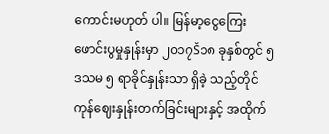ကောင်းမဟုတ် ပါ။ မြန်မာ့ငွေကြေးဖောင်းပွမှုနှုန်းမှာ ၂၀၁၇Š၁၈ ခုနှစ်တွင် ၅ ဒသမ ၅ ရာခိုင်နှုန်းသာ ရှိခဲ့ သည့်တိုင် ကုန်ဈေးနှုန်းတက်ခြင်းများနှင့် အထိုက်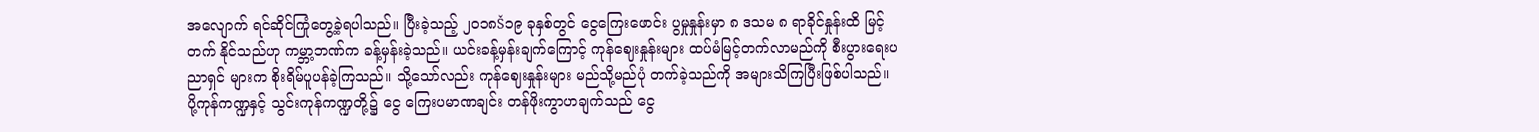အလျောက် ရင်ဆိုင်ကြုံတွေ့ခဲ့ရပါသည်။ ပြီးခဲ့သည့် ၂၀၁၈Š၁၉ ခုနှစ်တွင် ငွေကြေးဖောင်း ပွမှုနှုန်းမှာ ၈ ဒသမ ၈ ရာခိုင်နှုန်းထိ မြင့်တက် နိုင်သည်ဟု ကမ္ဘာ့ဘဏ်က ခန့်မှန်းခဲ့သည်။ ယင်းခန့်မှန်းချက်ကြောင့် ကုန်ဈေးနှုန်းများ ထပ်မံမြင့်တက်လာမည်ကို စီးပွားရေးပညာရှင် များက စိုးရိမ်ပူပန်ခဲ့ကြသည်။ သို့သော်လည်း ကုန်ဈေးနှုန်းများ မည်သို့မည်ပုံ တက်ခဲ့သည်ကို အများသိကြပြီးဖြစ်ပါသည်။
ပို့ကုန်ကဏ္ဍနှင့် သွင်းကုန်ကဏ္ဍတို့၌ ငွေ ကြေးပမာဏချင်း တန်ဖိုးကွာဟချက်သည် ငွေ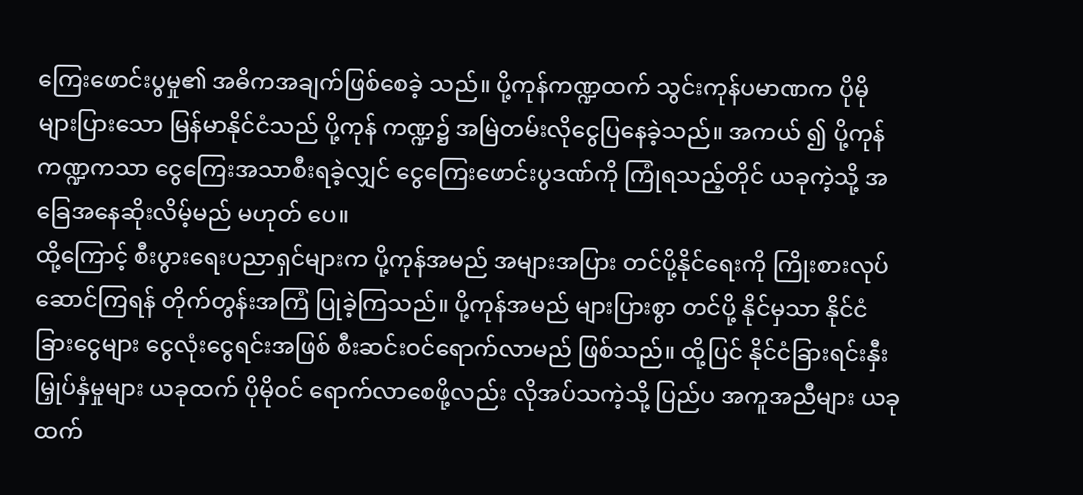ကြေးဖောင်းပွမှု၏ အဓိကအချက်ဖြစ်စေခဲ့ သည်။ ပို့ကုန်ကဏ္ဍထက် သွင်းကုန်ပမာဏက ပိုမိုများပြားသော မြန်မာနိုင်ငံသည် ပို့ကုန် ကဏ္ဍ၌ အမြဲတမ်းလိုငွေပြနေခဲ့သည်။ အကယ် ၍ ပို့ကုန်ကဏ္ဍကသာ ငွေကြေးအသာစီးရခဲ့လျှင် ငွေကြေးဖောင်းပွဒဏ်ကို ကြုံရသည့်တိုင် ယခုကဲ့သို့ အခြေအနေဆိုးလိမ့်မည် မဟုတ် ပေ။
ထို့ကြောင့် စီးပွားရေးပညာရှင်များက ပို့ကုန်အမည် အများအပြား တင်ပို့နိုင်ရေးကို ကြိုးစားလုပ်ဆောင်ကြရန် တိုက်တွန်းအကြံ ပြုခဲ့ကြသည်။ ပို့ကုန်အမည် များပြားစွာ တင်ပို့ နိုင်မှသာ နိုင်ငံခြားငွေများ ငွေလုံးငွေရင်းအဖြစ် စီးဆင်းဝင်ရောက်လာမည် ဖြစ်သည်။ ထို့ပြင် နိုင်ငံခြားရင်းနှီး မြှုပ်နှံမှုများ ယခုထက် ပိုမိုဝင် ရောက်လာစေဖို့လည်း လိုအပ်သကဲ့သို့ ပြည်ပ အကူအညီများ ယခုထက်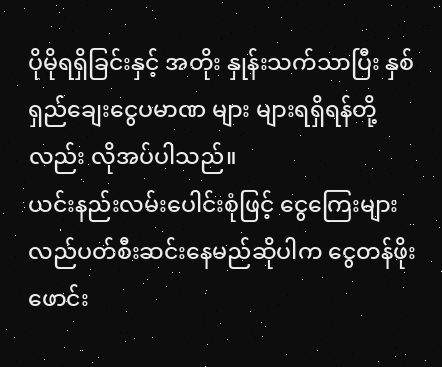ပိုမိုရရှိခြင်းနှင့် အတိုး နှုန်းသက်သာပြီး နှစ်ရှည်ချေးငွေပမာဏ များ များရရှိရန်တို့လည်း လိုအပ်ပါသည်။
ယင်းနည်းလမ်းပေါင်းစုံဖြင့် ငွေကြေးများ လည်ပတ်စီးဆင်းနေမည်ဆိုပါက ငွေတန်ဖိုး ဖောင်း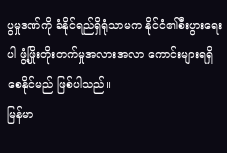ပွမှုဒဏ်ကို ခံနိုင်ရည်ရှိရုံသာမက နိုင်ငံ၏စီးပွားရေးပါ ဖွံ့ဖြိုးတိုးတက်မှုအလားအလာ ကောင်းများရရှိစေနိုင်မည် ဖြစ်ပါသည်။
မြန်မာ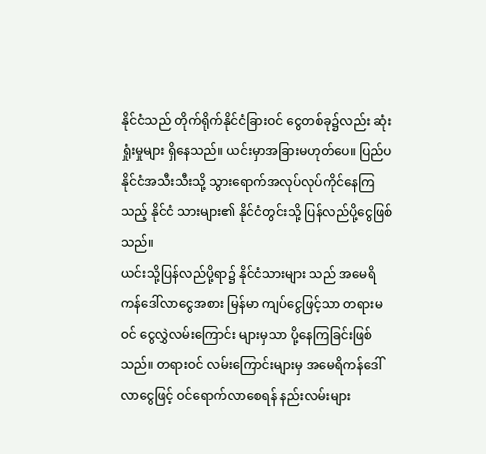နိုင်ငံသည် တိုက်ရိုက်နိုင်ငံခြားဝင် ငွေတစ်ခု၌လည်း ဆုံးရှုံးမှုများ ရှိနေသည်။ ယင်းမှာအခြားမဟုတ်ပေ။ ပြည်ပနိုင်ငံအသီးသီးသို့ သွားရောက်အလုပ်လုပ်ကိုင်နေကြသည့် နိုင်ငံ သားများ၏ နိုင်ငံတွင်းသို့ ပြန်လည်ပို့ငွေဖြစ် သည်။
ယင်းသို့ပြန်လည်ပို့ရာ၌ နိုင်ငံသားများ သည် အမေရိကန်ဒေါ်လာငွေအစား မြန်မာ ကျပ်ငွေဖြင့်သာ တရားမဝင် ငွေလွှဲလမ်းကြောင်း များမှသာ ပို့နေကြခြင်းဖြစ်သည်။ တရားဝင် လမ်းကြောင်းများမှ အမေရိကန်ဒေါ်လာငွေဖြင့် ဝင်ရောက်လာစေရန် နည်းလမ်းများ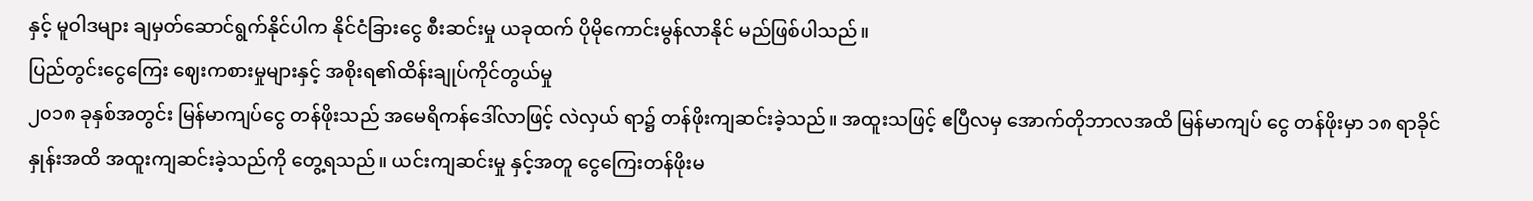နှင့် မူဝါဒများ ချမှတ်ဆောင်ရွက်နိုင်ပါက နိုင်ငံခြားငွေ စီးဆင်းမှု ယခုထက် ပိုမိုကောင်းမွန်လာနိုင် မည်ဖြစ်ပါသည်။
ပြည်တွင်းငွေကြေး ဈေးကစားမှုများနှင့် အစိုးရ၏ထိန်းချုပ်ကိုင်တွယ်မှု
၂၀၁၈ ခုနှစ်အတွင်း မြန်မာကျပ်ငွေ တန်ဖိုးသည် အမေရိကန်ဒေါ်လာဖြင့် လဲလှယ် ရာ၌ တန်ဖိုးကျဆင်းခဲ့သည်။ အထူးသဖြင့် ဧပြီလမှ အောက်တိုဘာလအထိ မြန်မာကျပ် ငွေ တန်ဖိုးမှာ ၁၈ ရာခိုင်နှုန်းအထိ အထူးကျဆင်းခဲ့သည်ကို တွေ့ရသည်။ ယင်းကျဆင်းမှု နှင့်အတူ ငွေကြေးတန်ဖိုးမ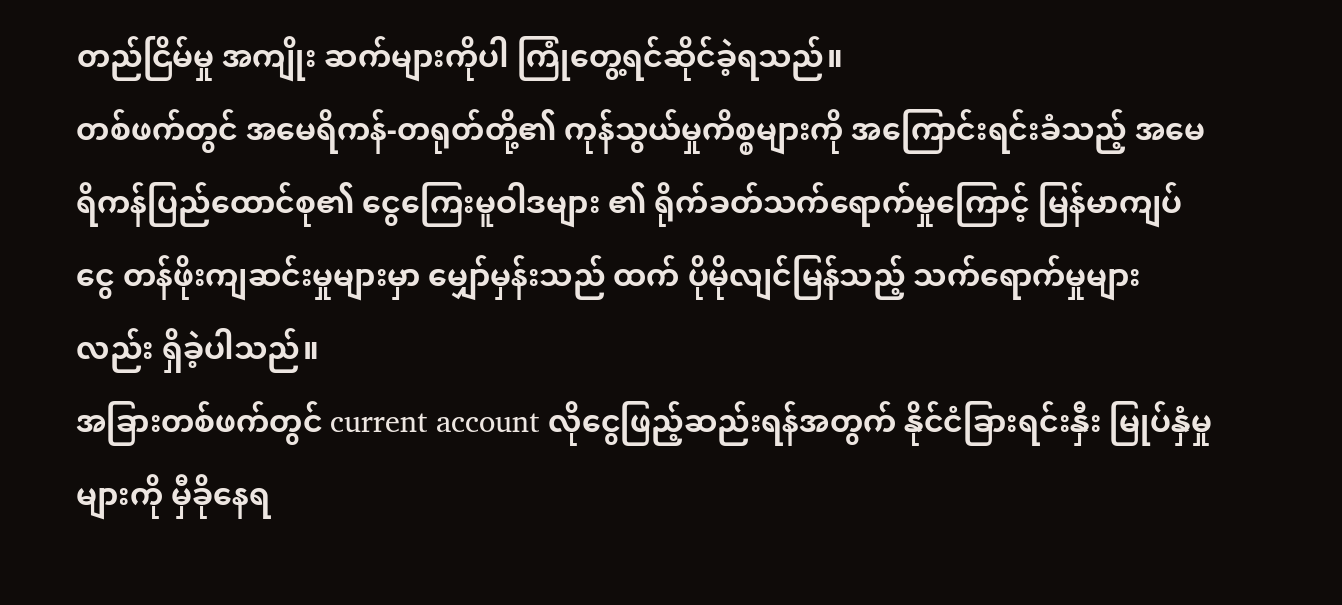တည်ငြိမ်မှု အကျိုး ဆက်များကိုပါ ကြုံတွေ့ရင်ဆိုင်ခဲ့ရသည်။
တစ်ဖက်တွင် အမေရိကန်-တရုတ်တို့၏ ကုန်သွယ်မှုကိစ္စများကို အကြောင်းရင်းခံသည့် အမေရိကန်ပြည်ထောင်စု၏ ငွေကြေးမူဝါဒများ ၏ ရိုက်ခတ်သက်ရောက်မှုကြောင့် မြန်မာကျပ် ငွေ တန်ဖိုးကျဆင်းမှုများမှာ မျှော်မှန်းသည် ထက် ပိုမိုလျင်မြန်သည့် သက်ရောက်မှုများ လည်း ရှိခဲ့ပါသည်။
အခြားတစ်ဖက်တွင် current account လိုငွေဖြည့်ဆည်းရန်အတွက် နိုင်ငံခြားရင်းနှီး မြုပ်နှံမှုများကို မှီခိုနေရ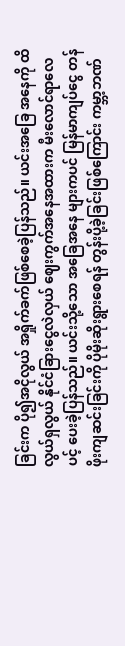ခြင်းက ပို၍အငိုလွယ် အရှိုက်ခက်ဖြစ်စေခဲ့ပြန်သည်။ ယင်းအခြေ အနေကို ထိလွယ်ရှလွယ် နိုင်ငံခြားငွေလဲလှယ် ဈေးကွက်အနေအထားက မီးလောင်ရာလေပင့် ပေးခဲ့ပြန်သည်။ ယင်းသို့သော အခြေအနေ များကပင် မြန်မာကျပ်ငွေ တန်ဖိုးကျဆင်းခြင်းကို ပိုမိုးဆိုးရွားစေရန် တွန်းပို့ခဲ့ခြင်းဖြစ်ကြောင်း ကမ္ဘာ့ဘဏ်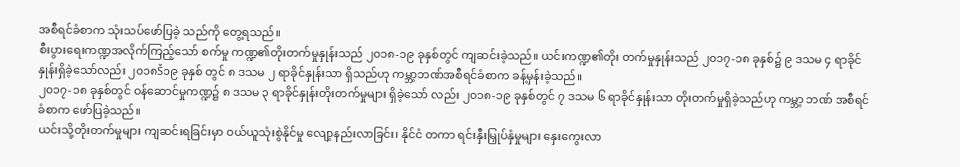အစီရင်ခံစာက သုံးသပ်ဖော်ပြခဲ့ သည်ကို တွေ့ရသည်။
စီးပွားရေးကဏ္ဍအလိုက်ကြည့်သော် စက်မှု ကဏ္ဍ၏တိုးတက်မှုနှုန်းသည် ၂၀၁၈-၁၉ ခုနှစ်တွင် ကျဆင်းခဲ့သည်။ ယင်းကဏ္ဍ၏တိုး တက်မှုနှုန်းသည် ၂၀၁၇-၁၈ ခုနှစ်၌ ၉ ဒသမ ၄ ရာခိုင်နှုန်းရှိခဲ့သော်လည်း ၂၀၁၈Š၁၉ ခုနှစ် တွင် ၈ ဒသမ ၂ ရာခိုင်နှုန်းသာ ရှိသည်ဟု ကမ္ဘာ့ဘဏ်အစီရင်ခံစာက ခန့်မှန်းခဲ့သည်။
၂၀၁၇-၁၈ ခုနှစ်တွင် ဝန်ဆောင်မှုကဏ္ဍ၌ ၈ ဒသမ ၃ ရာခိုင်နှုန်းတိုးတက်မှုများ ရှိခဲ့သော် လည်း ၂၀၁၈-၁၉ ခုနှစ်တွင် ၇ ဒသမ ၆ ရာခိုင်နှုန်းသာ တိုးတက်မှုရှိခဲ့သည်ဟု ကမ္ဘာ့ ဘဏ် အစီရင်ခံစာက ဖော်ပြခဲ့သည်။
ယင်းသို့တိုးတက်မှုများ ကျဆင်းရခြင်းမှာ ဝယ်ယူသုံးစွဲနိုင်မှု လျော့နည်းလာခြင်း၊ နိုင်ငံ တကာ ရင်းနှီးမြှုပ်နှံမှုများ နှေးကွေးလာ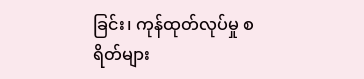ခြင်း၊ ကုန်ထုတ်လုပ်မှု စရိတ်များ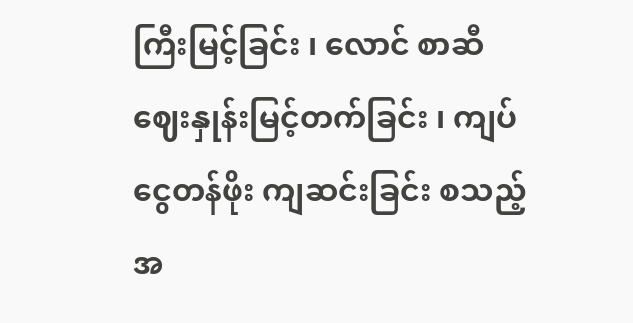ကြီးမြင့်ခြင်း ၊ လောင် စာဆီ ဈေးနှုန်းမြင့်တက်ခြင်း ၊ ကျပ်ငွေတန်ဖိုး ကျဆင်းခြင်း စသည့် အ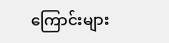ကြောင်းများ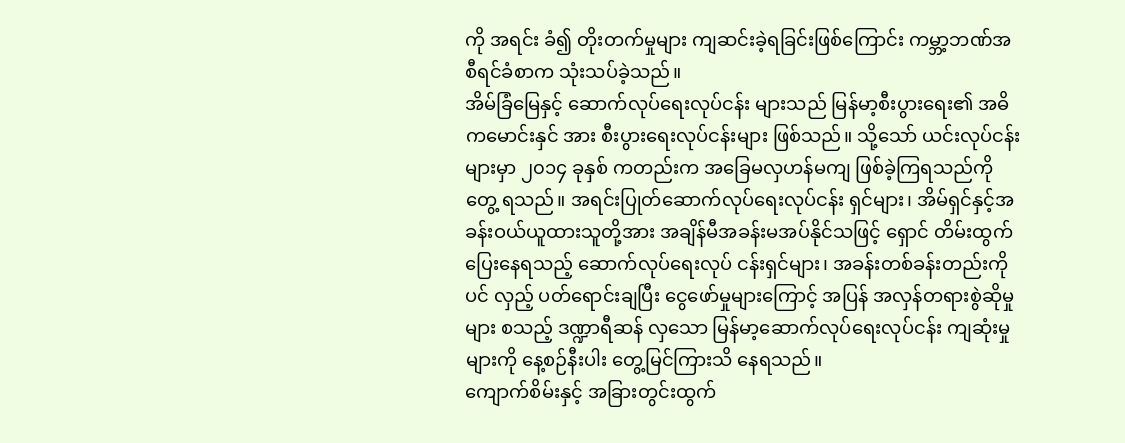ကို အရင်း ခံ၍ တိုးတက်မှုများ ကျဆင်းခဲ့ရခြင်းဖြစ်ကြောင်း ကမ္ဘာ့ဘဏ်အစီရင်ခံစာက သုံးသပ်ခဲ့သည်။
အိမ်ခြံမြေနှင့် ဆောက်လုပ်ရေးလုပ်ငန်း များသည် မြန်မာ့စီးပွားရေး၏ အဓိကမောင်းနှင် အား စီးပွားရေးလုပ်ငန်းများ ဖြစ်သည်။ သို့သော် ယင်းလုပ်ငန်းများမှာ ၂၀၁၄ ခုနှစ် ကတည်းက အခြေမလှဟန်မကျ ဖြစ်ခဲ့ကြရသည်ကို တွေ့ ရသည်။ အရင်းပြုတ်ဆောက်လုပ်ရေးလုပ်ငန်း ရှင်များ၊ အိမ်ရှင်နှင့်အခန်းဝယ်ယူထားသူတို့အား အချိန်မီအခန်းမအပ်နိုင်သဖြင့် ရှောင် တိမ်းထွက်ပြေးနေရသည့် ဆောက်လုပ်ရေးလုပ် ငန်းရှင်များ၊ အခန်းတစ်ခန်းတည်းကိုပင် လှည့် ပတ်ရောင်းချပြီး ငွေဖော်မှုများကြောင့် အပြန် အလှန်တရားစွဲဆိုမှုများ စသည့် ဒဏ္ဍာရီဆန် လှသော မြန်မာ့ဆောက်လုပ်ရေးလုပ်ငန်း ကျဆုံးမှုများကို နေ့စဉ်နီးပါး တွေ့မြင်ကြားသိ နေရသည်။
ကျောက်စိမ်းနှင့် အခြားတွင်းထွက်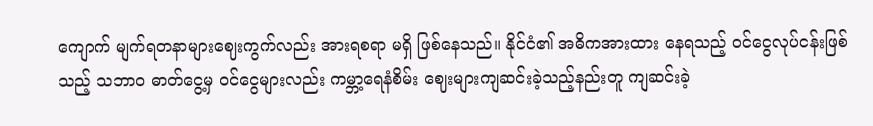ကျောက် မျက်ရတနာများဈေးကွက်လည်း အားရစရာ မရှိ ဖြစ်နေသည်။ နိုင်ငံ၏ အဓိကအားထား နေရသည့် ဝင်ငွေလုပ်ငန်းဖြစ်သည့် သဘာဝ ဓာတ်ငွေ့မှ ဝင်ငွေများလည်း ကမ္ဘာ့ရေနံစိမ်း ဈေးများကျဆင်းခဲ့သည့်နည်းတူ ကျဆင်းခဲ့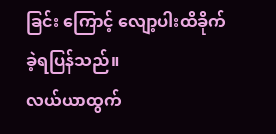ခြင်း ကြောင့် လျော့ပါးထိခိုက်ခဲ့ရပြန်သည်။
လယ်ယာထွက်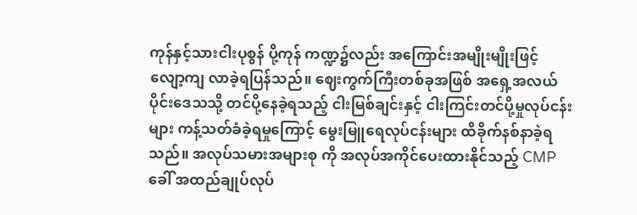ကုန်နှင့်သားငါးပုစွန် ပို့ကုန် ကဏ္ဍ၌လည်း အကြောင်းအမျိုးမျိုးဖြင့် လျော့ကျ လာခဲ့ရပြန်သည်။ ဈေးကွက်ကြီးတစ်ခုအဖြစ် အရှေ့အလယ်ပိုင်းဒေသသို့ တင်ပို့နေခဲ့ရသည့် ငါးမြစ်ချင်းနှင့် ငါးကြင်းတင်ပို့မှုလုပ်ငန်းများ ကန့်သတ်ခံခဲ့ရမှုကြောင့် မွေးမြူရေလုပ်ငန်းများ ထိခိုက်နစ်နာခဲ့ရသည်။ အလုပ်သမားအများစု ကို အလုပ်အကိုင်ပေးထားနိုင်သည့် CMP ခေါ် အထည်ချုပ်လုပ်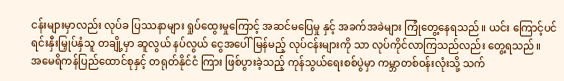ငန်းများမှာလည်း လုပ်ခ ပြဿနာများ ရှုပ်ထွေးမှုကြောင့် အဆင်မပြေမှု နှင့် အခက်အခဲများ ကြုံတွေ့နေရသည်။ ယင်း ကြောင့်ပင် ရင်းနှီးမြှုပ်နှံသူ တချို့မှာ ဆူလွယ် နပ်လွယ် ငွေအပေါ်မြန်မည့် လုပ်ငန်းများကို သာ လုပ်ကိုင်လာကြသည်လည်း တွေ့ရသည်။
အမေရိကန်ပြည်ထောင်စုနှင့် တရုတ်နိုင်ငံ ကြား ဖြစ်ပွားခဲ့သည့် ကုန်သွယ်ရေးစစ်ပွဲမှာ ကမ္ဘာတစ်ဝန်းလုံးသို့ သက်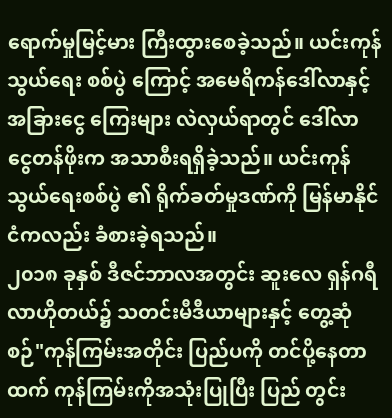ရောက်မှုမြင့်မား ကြီးထွားစေခဲ့သည်။ ယင်းကုန်သွယ်ရေး စစ်ပွဲ ကြောင့် အမေရိကန်ဒေါ်လာနှင့် အခြားငွေ ကြေးများ လဲလှယ်ရာတွင် ဒေါ်လာငွေတန်ဖိုးက အသာစီးရရှိခဲ့သည်။ ယင်းကုန်သွယ်ရေးစစ်ပွဲ ၏ ရိုက်ခတ်မှုဒဏ်ကို မြန်မာနိုင်ငံကလည်း ခံစားခဲ့ရသည်။
၂၀၁၈ ခုနှစ် ဒီဇင်ဘာလအတွင်း ဆူးလေ ရှန်ဂရီလာဟိုတယ်၌ သတင်းမီဒီယာများနှင့် တွေ့ဆုံစဉ်"ကုန်ကြမ်းအတိုင်း ပြည်ပကို တင်ပို့နေတာထက် ကုန်ကြမ်းကိုအသုံးပြုပြီး ပြည် တွင်း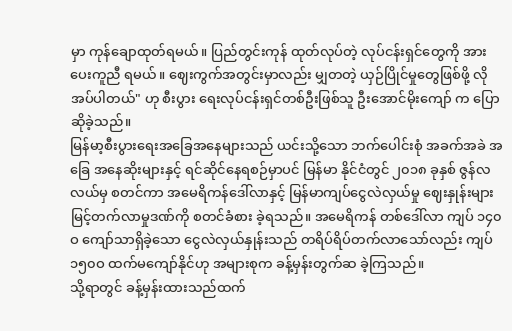မှာ ကုန်ချောထုတ်ရမယ်။ ပြည်တွင်းကုန် ထုတ်လုပ်တဲ့ လုပ်ငန်းရှင်တွေကို အားပေးကူညီ ရမယ်။ ဈေးကွက်အတွင်းမှာလည်း မျှတတဲ့ ယှဉ်ပြိုင်မှုတွေဖြစ်ဖို့ လိုအပ်ပါတယ်" ဟု စီးပွား ရေးလုပ်ငန်းရှင်တစ်ဦးဖြစ်သူ ဦးအောင်မိုးကျော် က ပြောဆိုခဲ့သည်။
မြန်မာ့စီးပွားရေးအခြေအနေများသည် ယင်းသို့သော ဘက်ပေါင်းစုံ အခက်အခဲ အခြေ အနေဆိုးများနှင့် ရင်ဆိုင်နေရစဉ်မှာပင် မြန်မာ နိုင်ငံတွင် ၂၀၁၈ ခုနှစ် ဇွန်လလယ်မှ စတင်ကာ အမေရိကန်ဒေါ်လာနှင့် မြန်မာကျပ်ငွေလဲလှယ်မှု ဈေးနှုန်းများ မြင့်တက်လာမှုဒဏ်ကို စတင်ခံစား ခဲ့ရသည်။ အမေရိကန် တစ်ဒေါ်လာ ကျပ် ၁၄၀ဝ ကျော်သာရှိခဲ့သော ငွေလဲလှယ်နှုန်းသည် တရိပ်ရိပ်တက်လာသော်လည်း ကျပ် ၁၅၀ဝ ထက်မကျော်နိုင်ဟု အများစုက ခန့်မှန်းတွက်ဆ ခဲ့ကြသည်။
သို့ရာတွင် ခန့်မှန်းထားသည်ထက်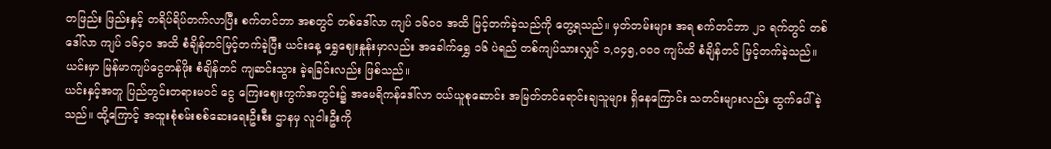တဖြည်း ဖြည်းနှင့် တရိပ်ရိပ်တက်လာပြီး စက်တင်ဘာ အစတွင် တစ်ဒေါ်လာ ကျပ် ၁၆၀ဝ အထိ မြင့်တက်ခဲ့သည်ကို တွေ့ရသည်။ မှတ်တမ်းများ အရ စက်တင်ဘာ ၂၁ ရက်တွင် တစ်ဒေါ်လာ ကျပ် ၁၆၄၀ အထိ စံချိန်တင်မြင့်တက်ခဲ့ပြီး ယင်းနေ့ ရွှေဈေးနှုန်းမှာလည်း အခေါက်ရွှေ ၁၆ ပဲရည် တစ်ကျပ်သားလျှင် ၁,ဝ၄၅,ဝ၀ဝ ကျပ်ထိ စံချိန်တင် မြင့်တက်ခဲ့သည်။ ယင်းမှာ မြန်မာကျပ်ငွေတန်ဖိုး စံချိန်တင် ကျဆင်းသွား ခဲ့ရခြင်းလည်း ဖြစ်သည်။
ယင်းနှင့်အတူ ပြည်တွင်းတရားမဝင် ငွေ ကြေးဈေးကွက်အတွင်း၌ အမေရိကန်ဒေါ်လာ ဝယ်ယူစုဆောင်း အမြတ်တင်ရောင်းချသူများ ရှိနေကြောင်း သတင်းများလည်း ထွက်ပေါ်ခဲ့ သည်။ ထို့ကြောင့် အထူးစုံစမ်းစစ်ဆေးရေးဦးစီး ဌာနမှ လူငါးဦးကို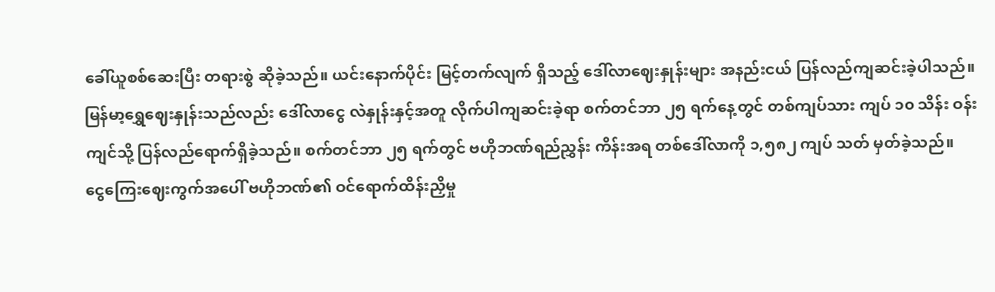ခေါ်ယူစစ်ဆေးပြီး တရားစွဲ ဆိုခဲ့သည်။ ယင်းနောက်ပိုင်း မြင့်တက်လျက် ရှိသည့် ဒေါ်လာဈေးနှုန်းများ အနည်းငယ် ပြန်လည်ကျဆင်းခဲ့ပါသည်။
မြန်မာ့ရွှေဈေးနှုန်းသည်လည်း ဒေါ်လာငွေ လဲနှုန်းနှင့်အတူ လိုက်ပါကျဆင်းခဲ့ရာ စက်တင်ဘာ ၂၅ ရက်နေ့တွင် တစ်ကျပ်သား ကျပ် ၁၀ သိန်း ဝန်းကျင်သို့ ပြန်လည်ရောက်ရှိခဲ့သည်။ စက်တင်ဘာ ၂၅ ရက်တွင် ဗဟိုဘဏ်ရည်ညွှန်း ကိန်းအရ တစ်ဒေါ်လာကို ၁,၅၈၂ ကျပ် သတ် မှတ်ခဲ့သည်။
ငွေကြေးဈေးကွက်အပေါ် ဗဟိုဘဏ်၏ ဝင်ရောက်ထိန်းညှိမှု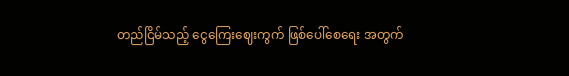တည်ငြိမ်သည့် ငွေကြေးဈေးကွက် ဖြစ်ပေါ်စေရေး အတွက်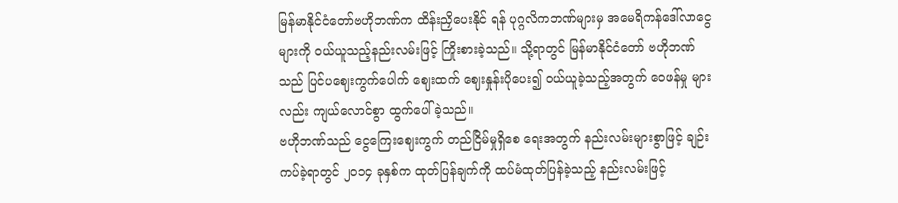မြန်မာနိုင်ငံတော်ဗဟိုဘဏ်က ထိန်းညှိပေးနိုင် ရန် ပုဂ္ဂလိကဘဏ်များမှ အမေရိကန်ဒေါ်လာငွေများကို ဝယ်ယူသည့်နည်းလမ်းဖြင့် ကြိုးစားခဲ့သည်။ သို့ရာတွင် မြန်မာနိုင်ငံတော် ဗဟိုဘဏ်သည် ပြင်ပဈေးကွက်ပေါက် ဈေးထက် ဈေးနှုန်းပိုပေး၍ ဝယ်ယူခဲ့သည့်အတွက် ဝေဖန်မှု များလည်း ကျယ်လောင်စွာ ထွက်ပေါ်ခဲ့သည်။
ဗဟိုဘဏ်သည် ငွေကြေးဈေးကွက် တည်ငြိမ်မှုရှိစေ ရေးအတွက် နည်းလမ်းများစွာဖြင့် ချဉ်းကပ်ခဲ့ရာတွင် ၂၀၁၄ ခုနှစ်က ထုတ်ပြန်ချက်ကို ထပ်မံထုတ်ပြန်ခဲ့သည့် နည်းလမ်းဖြင့်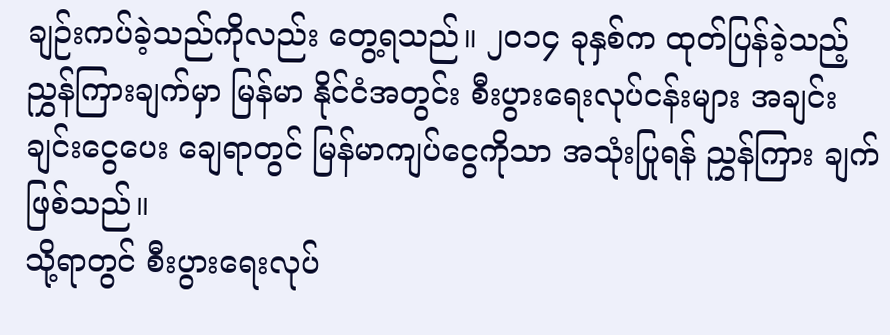ချဉ်းကပ်ခဲ့သည်ကိုလည်း တွေ့ရသည်။ ၂၀၁၄ ခုနှစ်က ထုတ်ပြန်ခဲ့သည့်ညွှန်ကြားချက်မှာ မြန်မာ နိုင်ငံအတွင်း စီးပွားရေးလုပ်ငန်းများ အချင်းချင်းငွေပေး ချေရာတွင် မြန်မာကျပ်ငွေကိုသာ အသုံးပြုရန် ညွှန်ကြား ချက် ဖြစ်သည်။
သို့ရာတွင် စီးပွားရေးလုပ်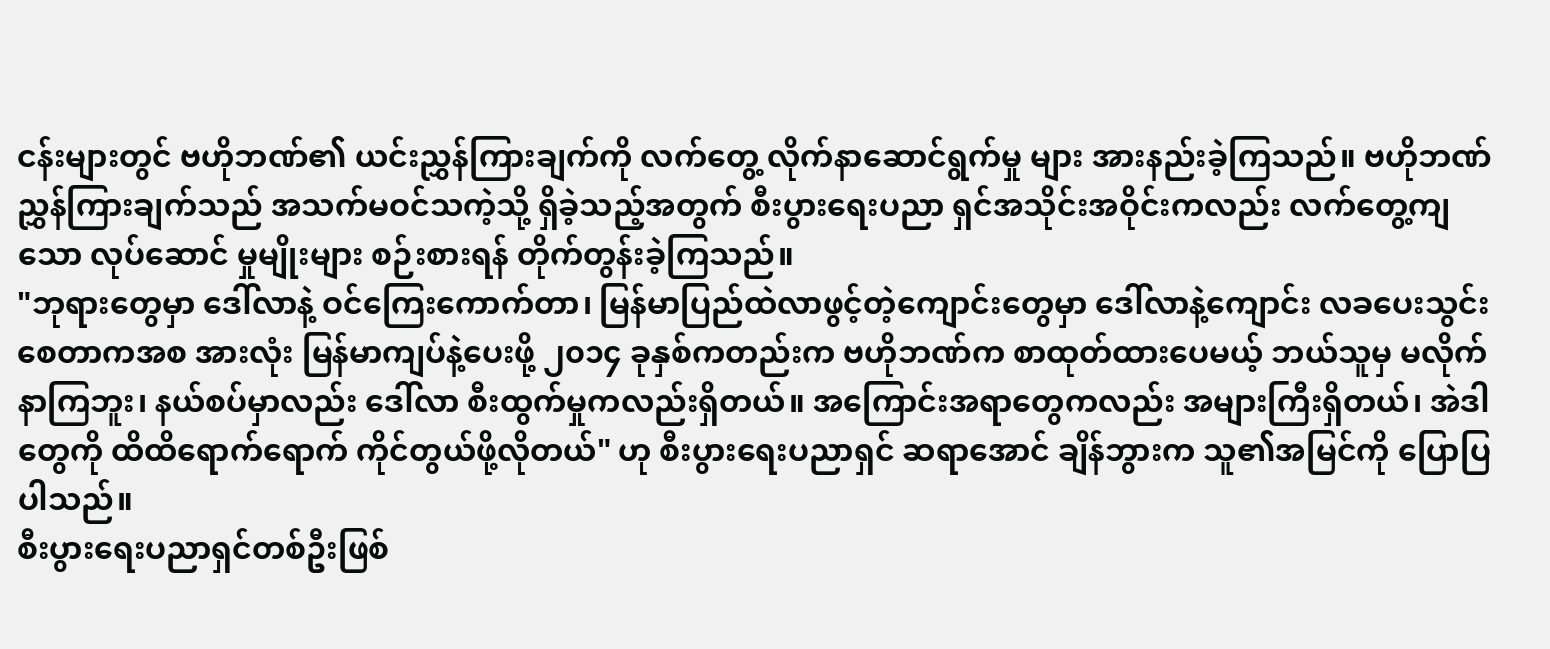ငန်းများတွင် ဗဟိုဘဏ်၏ ယင်းညွှန်ကြားချက်ကို လက်တွေ့ လိုက်နာဆောင်ရွက်မှု များ အားနည်းခဲ့ကြသည်။ ဗဟိုဘဏ်ညွှန်ကြားချက်သည် အသက်မဝင်သကဲ့သို့ ရှိခဲ့သည့်အတွက် စီးပွားရေးပညာ ရှင်အသိုင်းအဝိုင်းကလည်း လက်တွေ့ကျသော လုပ်ဆောင် မှုမျိုးများ စဉ်းစားရန် တိုက်တွန်းခဲ့ကြသည်။
"ဘုရားတွေမှာ ဒေါ်လာနဲ့ ဝင်ကြေးကောက်တာ၊ မြန်မာပြည်ထဲလာဖွင့်တဲ့ကျောင်းတွေမှာ ဒေါ်လာနဲ့ကျောင်း လခပေးသွင်းစေတာကအစ အားလုံး မြန်မာကျပ်နဲ့ပေးဖို့ ၂၀၁၄ ခုနှစ်ကတည်းက ဗဟိုဘဏ်က စာထုတ်ထားပေမယ့် ဘယ်သူမှ မလိုက်နာကြဘူး၊ နယ်စပ်မှာလည်း ဒေါ်လာ စီးထွက်မှုကလည်းရှိတယ်။ အကြောင်းအရာတွေကလည်း အများကြီးရှိတယ်၊ အဲဒါတွေကို ထိထိရောက်ရောက် ကိုင်တွယ်ဖို့လိုတယ်" ဟု စီးပွားရေးပညာရှင် ဆရာအောင် ချိန်ဘွားက သူ၏အမြင်ကို ပြောပြပါသည်။
စီးပွားရေးပညာရှင်တစ်ဦးဖြစ်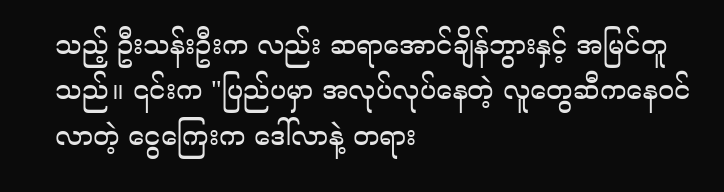သည့် ဦးသန်းဦးက လည်း ဆရာအောင်ချိန်ဘွားနှင့် အမြင်တူသည်။ ၎င်းက "ပြည်ပမှာ အလုပ်လုပ်နေတဲ့ လူတွေဆီကနေဝင်လာတဲ့ ငွေကြေးက ဒေါ်လာနဲ့ တရား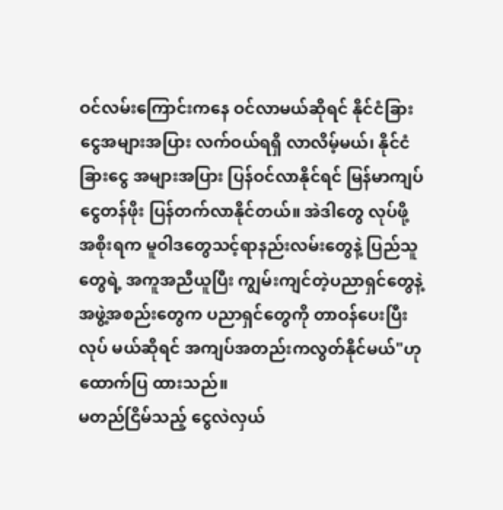ဝင်လမ်းကြောင်းကနေ ဝင်လာမယ်ဆိုရင် နိုင်ငံခြားငွေအများအပြား လက်ဝယ်ရရှိ လာလိမ့်မယ်၊ နိုင်ငံခြားငွေ အများအပြား ပြန်ဝင်လာနိုင်ရင် မြန်မာကျပ်ငွေတန်ဖိုး ပြန်တက်လာနိုင်တယ်။ အဲဒါတွေ လုပ်ဖို့ အစိုးရက မူဝါဒတွေသင့်ရာနည်းလမ်းတွေနဲ့ ပြည်သူ တွေရဲ့ အကူအညီယူပြီး ကျွမ်းကျင်တဲ့ပညာရှင်တွေနဲ့ အဖွဲ့အစည်းတွေက ပညာရှင်တွေကို တာဝန်ပေးပြီး လုပ် မယ်ဆိုရင် အကျပ်အတည်းကလွတ်နိုင်မယ်"ဟု ထောက်ပြ ထားသည်။
မတည်ငြိမ်သည့် ငွေလဲလှယ်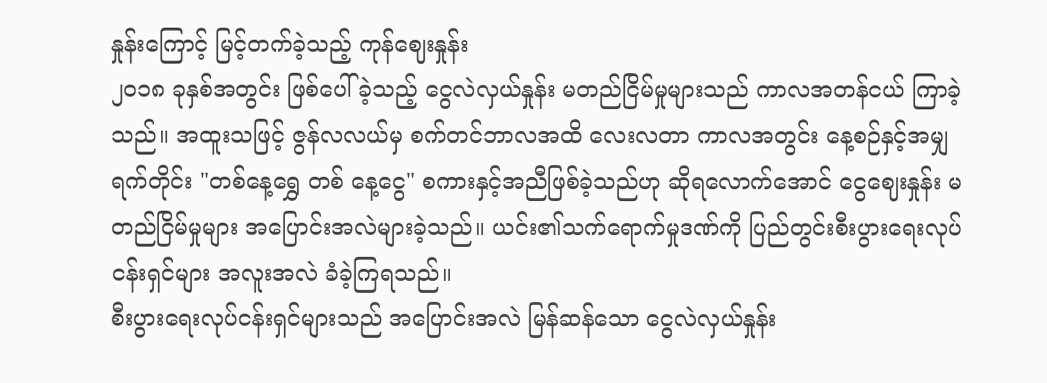နှုန်းကြောင့် မြင့်တက်ခဲ့သည့် ကုန်ဈေးနှုန်း
၂၀၁၈ ခုနှစ်အတွင်း ဖြစ်ပေါ်ခဲ့သည့် ငွေလဲလှယ်နှုန်း မတည်ငြိမ်မှုများသည် ကာလအတန်ငယ် ကြာခဲ့သည်။ အထူးသဖြင့် ဇွန်လလယ်မှ စက်တင်ဘာလအထိ လေးလတာ ကာလအတွင်း နေ့စဉ်နှင့်အမျှရက်တိုင်း "တစ်နေ့ရွှေ တစ် နေ့ငွေ" စကားနှင့်အညီဖြစ်ခဲ့သည်ဟု ဆိုရလောက်အောင် ငွေဈေးနှုန်း မတည်ငြိမ်မှုများ အပြောင်းအလဲများခဲ့သည်။ ယင်း၏သက်ရောက်မှုဒဏ်ကို ပြည်တွင်းစီးပွားရေးလုပ် ငန်းရှင်များ အလူးအလဲ ခံခဲ့ကြရသည်။
စီးပွားရေးလုပ်ငန်းရှင်များသည် အပြောင်းအလဲ မြန်ဆန်သော ငွေလဲလှယ်နှုန်း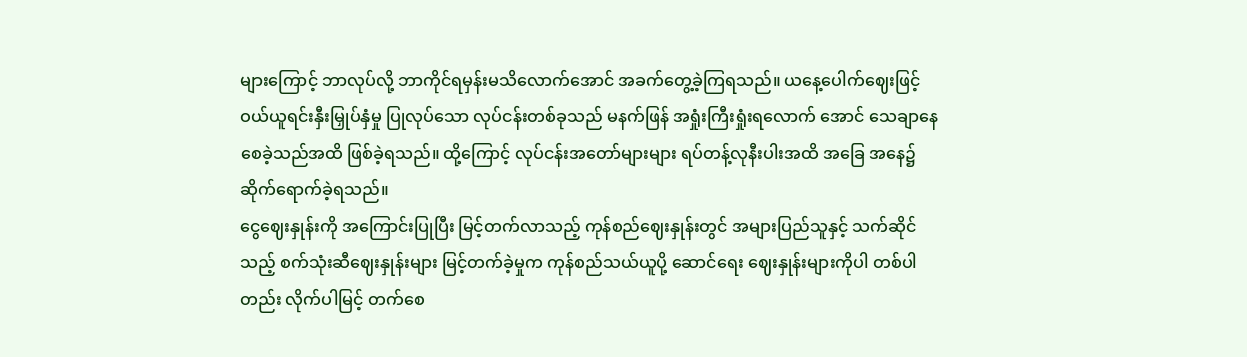များကြောင့် ဘာလုပ်လို့ ဘာကိုင်ရမှန်းမသိလောက်အောင် အခက်တွေ့ခဲ့ကြရသည်။ ယနေ့ပေါက်ဈေးဖြင့် ဝယ်ယူရင်းနှီးမြှုပ်နှံမှု ပြုလုပ်သော လုပ်ငန်းတစ်ခုသည် မနက်ဖြန် အရှုံးကြီးရှုံးရလောက် အောင် သေချာနေစေခဲ့သည်အထိ ဖြစ်ခဲ့ရသည်။ ထို့ကြောင့် လုပ်ငန်းအတော်များများ ရပ်တန့်လုနီးပါးအထိ အခြေ အနေ၌ ဆိုက်ရောက်ခဲ့ရသည်။
ငွေဈေးနှုန်းကို အကြောင်းပြုပြီး မြင့်တက်လာသည့် ကုန်စည်ဈေးနှုန်းတွင် အများပြည်သူနှင့် သက်ဆိုင်သည့် စက်သုံးဆီဈေးနှုန်းများ မြင့်တက်ခဲ့မှုက ကုန်စည်သယ်ယူပို့ ဆောင်ရေး ဈေးနှုန်းများကိုပါ တစ်ပါတည်း လိုက်ပါမြင့် တက်စေ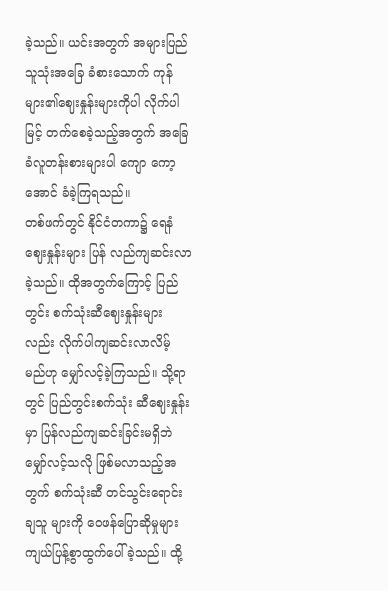ခဲ့သည်။ ယင်းအတွက် အများပြည်သူသုံးအခြေ ခံစားသောက် ကုန်များ၏ဈေးနှုန်းများကိုပါ လိုက်ပါမြင့် တက်စေခဲ့သည့်အတွက် အခြေခံလူတန်းစားများပါ ကျော ကော့အောင် ခံခဲ့ကြရသည်။
တစ်ဖက်တွင် နိုင်ငံတကာ၌ ရေနံဈေးနှုန်းများ ပြန် လည်ကျဆင်းလာခဲ့သည်။ ထိုအတွက်ကြောင့် ပြည်တွင်း စက်သုံးဆီဈေးနှုန်းများလည်း လိုက်ပါကျဆင်းလာလိမ့် မည်ဟု မျှော်လင့်ခဲ့ကြသည်။ သို့ရာတွင် ပြည်တွင်းစက်သုံး ဆီဈေးနှုန်းမှာ ပြန်လည်ကျဆင်းခြင်းမရှိဘဲ မျှော်လင့်သလို ဖြစ်မလာသည့်အတွက် စက်သုံးဆီ တင်သွင်းရောင်းချသူ များကို ဝေဖန်ပြောဆိုမှုများ ကျယ်ပြန့်စွာထွက်ပေါ်ခဲ့သည်။ ထို့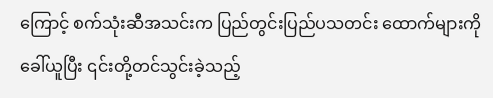ကြောင့် စက်သုံးဆီအသင်းက ပြည်တွင်းပြည်ပသတင်း ထောက်များကိုခေါ်ယူပြီး ၎င်းတို့တင်သွင်းခဲ့သည့်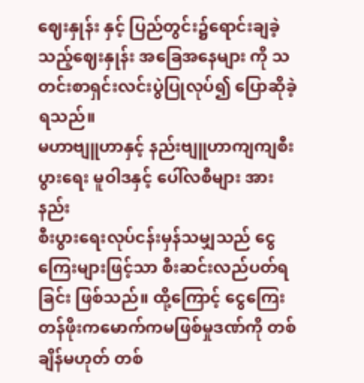ဈေးနှုန်း နှင့် ပြည်တွင်း၌ရောင်းချခဲ့သည့်ဈေးနှုန်း အခြေအနေများ ကို သတင်းစာရှင်းလင်းပွဲပြုလုပ်၍ ပြောဆိုခဲ့ရသည်။
မဟာဗျူဟာနှင့် နည်းဗျူဟာကျကျစီးပွားရေး မူဝါဒနှင့် ပေါ်လစီများ အားနည်း
စီးပွားရေးလုပ်ငန်းမှန်သမျှသည် ငွေကြေးများဖြင့်သာ စီးဆင်းလည်ပတ်ရခြင်း ဖြစ်သည်။ ထို့ကြောင့် ငွေကြေး တန်ဖိုးကမောက်ကမဖြစ်မှုဒဏ်ကို တစ်ချိန်မဟုတ် တစ်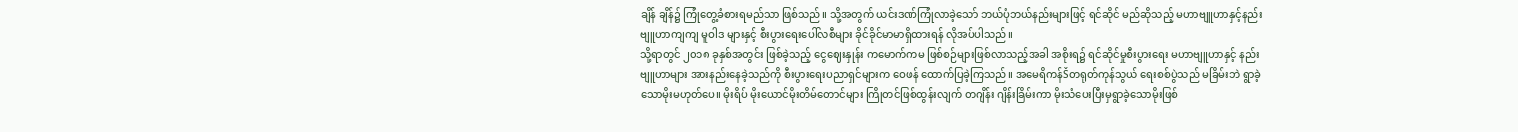ချိန် ချိန်၌ ကြုံတွေ့ခံစားရမည်သာ ဖြစ်သည်။ သို့အတွက် ယင်းဒဏ်ကြုံလာခဲ့သော် ဘယ်ပုံဘယ်နည်းများဖြင့် ရင်ဆိုင် မည်ဆိုသည့် မဟာဗျူဟာနှင့်နည်းဗျူဟာကျကျ မူဝါဒ များနှင့် စီးပွားရေးပေါ်လစီများ ခိုင်ခိုင်မာမာရှိထားရန် လိုအပ်ပါသည်။
သို့ရာတွင် ၂၀၁၈ ခုနှစ်အတွင်း ဖြစ်ခဲ့သည့် ငွေဈေးနှုန်း ကမောက်ကမ ဖြစ်စဉ်များဖြစ်လာသည့်အခါ အစိုးရ၌ ရင်ဆိုင်မှုစီးပွားရေး မဟာဗျူဟာနှင့် နည်းဗျူဟာများ အားနည်းနေခဲ့သည်ကို စီးပွားရေးပညာရှင်များက ဝေဖန် ထောက်ပြခဲ့ကြသည်။ အမေရိကန်Šတရုတ်ကုန်သွယ် ရေးစစ်ပွဲသည် မခြိမ်းဘဲ ရွာခဲ့သောမိုးမဟုတ်ပေ။ မိုးရိပ် မိုးယောင်မိုးတိမ်တောင်များ ကြိုတင်ဖြစ်ထွန်းလျက် တဂျိန်း ဂျိန်းခြိမ်းကာ မိုးသံပေးပြီးမှရွာခဲ့သောမိုးဖြစ်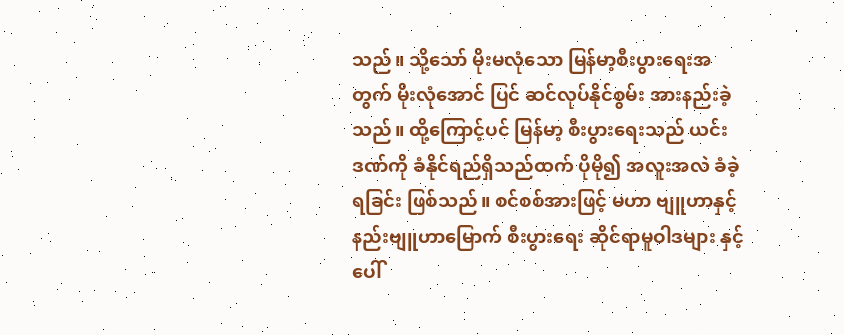သည်။ သို့သော် မိုးမလုံသော မြန်မာ့စီးပွားရေးအတွက် မိုးလုံအောင် ပြင် ဆင်လုပ်နိုင်စွမ်း အားနည်းခဲ့သည်။ ထို့ကြောင့်ပင် မြန်မာ့ စီးပွားရေးသည် ယင်းဒဏ်ကို ခံနိုင်ရည်ရှိသည်ထက် ပိုမို၍ အလူးအလဲ ခံခဲ့ရခြင်း ဖြစ်သည်။ စင်စစ်အားဖြင့် မဟာ ဗျူဟာနှင့်နည်းဗျူဟာမြောက် စီးပွားရေး ဆိုင်ရာမူဝါဒများ နှင့် ပေါ်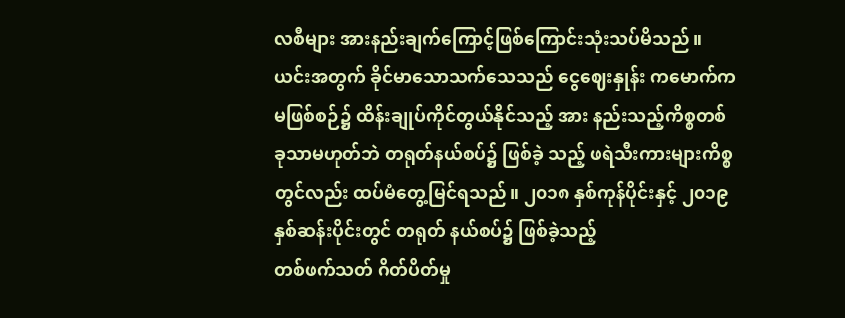လစီများ အားနည်းချက်ကြောင့်ဖြစ်ကြောင်းသုံးသပ်မိသည်။ ယင်းအတွက် ခိုင်မာသောသက်သေသည် ငွေဈေးနှုန်း ကမောက်ကမဖြစ်စဉ်၌ ထိန်းချုပ်ကိုင်တွယ်နိုင်သည့် အား နည်းသည့်ကိစ္စတစ်ခုသာမဟုတ်ဘဲ တရုတ်နယ်စပ်၌ ဖြစ်ခဲ့ သည့် ဖရဲသီးကားများကိစ္စတွင်လည်း ထပ်မံတွေ့မြင်ရသည်။ ၂၀၁၈ နှစ်ကုန်ပိုင်းနှင့် ၂၀၁၉ နှစ်ဆန်းပိုင်းတွင် တရုတ် နယ်စပ်၌ ဖြစ်ခဲ့သည့်
တစ်ဖက်သတ် ဂိတ်ပိတ်မှု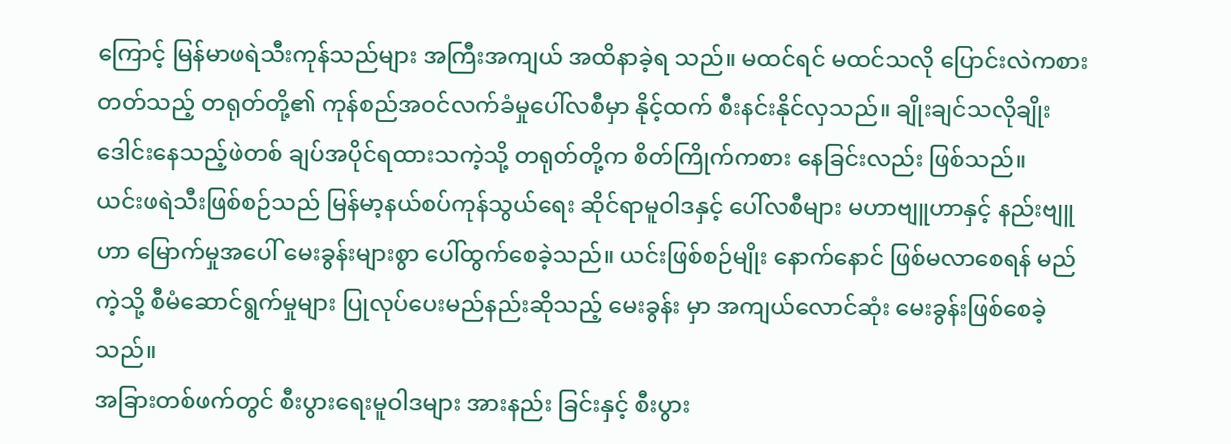ကြောင့် မြန်မာဖရဲသီးကုန်သည်များ အကြီးအကျယ် အထိနာခဲ့ရ သည်။ မထင်ရင် မထင်သလို ပြောင်းလဲကစားတတ်သည့် တရုတ်တို့၏ ကုန်စည်အဝင်လက်ခံမှုပေါ်လစီမှာ နိုင့်ထက် စီးနင်းနိုင်လှသည်။ ချိုးချင်သလိုချိုး ဒေါင်းနေသည့်ဖဲတစ် ချပ်အပိုင်ရထားသကဲ့သို့ တရုတ်တို့က စိတ်ကြိုက်ကစား နေခြင်းလည်း ဖြစ်သည်။
ယင်းဖရဲသီးဖြစ်စဉ်သည် မြန်မာ့နယ်စပ်ကုန်သွယ်ရေး ဆိုင်ရာမူဝါဒနှင့် ပေါ်လစီများ မဟာဗျူဟာနှင့် နည်းဗျူဟာ မြောက်မှုအပေါ် မေးခွန်းများစွာ ပေါ်ထွက်စေခဲ့သည်။ ယင်းဖြစ်စဉ်မျိုး နောက်နောင် ဖြစ်မလာစေရန် မည်ကဲ့သို့ စီမံဆောင်ရွက်မှုများ ပြုလုပ်ပေးမည်နည်းဆိုသည့် မေးခွန်း မှာ အကျယ်လောင်ဆုံး မေးခွန်းဖြစ်စေခဲ့သည်။
အခြားတစ်ဖက်တွင် စီးပွားရေးမူဝါဒများ အားနည်း ခြင်းနှင့် စီးပွား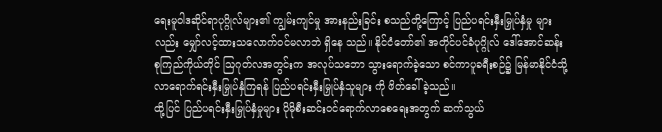ရေးမူဝါဒဆိုင်ရာပုဂ္ဂိုလ်များ၏ ကျွမ်းကျင်မှု အားနည်းခြင်း စသည်တို့ကြောင့် ပြည်ပရင်းနှီးမြှုပ်နှံမှု များလည်း မျှော်လင့်ထားသလောက်ဝင်မလာဘဲ ရှိနေ သည်။ နိုင်ငံတော်၏ အတိုင်ပင်ခံပုဂ္ဂိုလ် ဒေါ်အောင်ဆန်း စုကြည်ကိုယ်တိုင် သြဂုတ်လအတွင်းက အလုပ်သဘော သွားရောက်ခဲ့သော စင်ကာပူခရီးစဉ်၌ မြန်မာနိုင်ငံသို့ လာရောက်ရင်းနှီးမြှုပ်နှံကြရန် ပြည်ပရင်းနှီးမြှုပ်နှံသူများ ကို ဖိတ်ခေါ်ခဲ့သည်။
ထို့ပြင် ပြည်ပရင်းနှီးမြှုပ်နှံမှုများ ပိုမိုစီးဆင်းဝင်ရောက်လာစေရေးအတွက် ဆက်သွယ်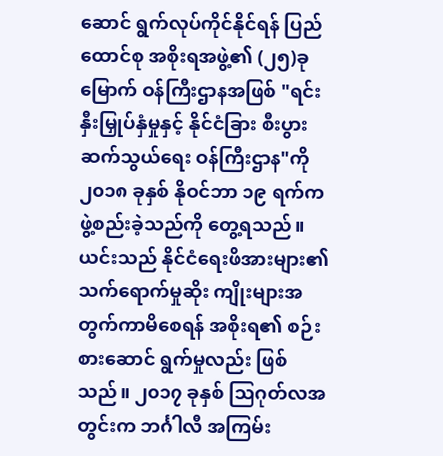ဆောင် ရွက်လုပ်ကိုင်နိုင်ရန် ပြည်ထောင်စု အစိုးရအဖွဲ့၏ (၂၅)ခုမြောက် ဝန်ကြီးဌာနအဖြစ် "ရင်းနှီးမြှုပ်နှံမှုနှင့် နိုင်ငံခြား စီးပွားဆက်သွယ်ရေး ဝန်ကြီးဌာန"ကို ၂၀၁၈ ခုနှစ် နိုဝင်ဘာ ၁၉ ရက်က ဖွဲ့စည်းခဲ့သည်ကို တွေ့ရသည်။
ယင်းသည် နိုင်ငံရေးဖိအားများ၏ သက်ရောက်မှုဆိုး ကျိုးများအတွက်ကာမိစေရန် အစိုးရ၏ စဉ်းစားဆောင် ရွက်မှုလည်း ဖြစ်သည်။ ၂၀၁၇ ခုနှစ် သြဂုတ်လအတွင်းက ဘင်္ဂါလီ အကြမ်း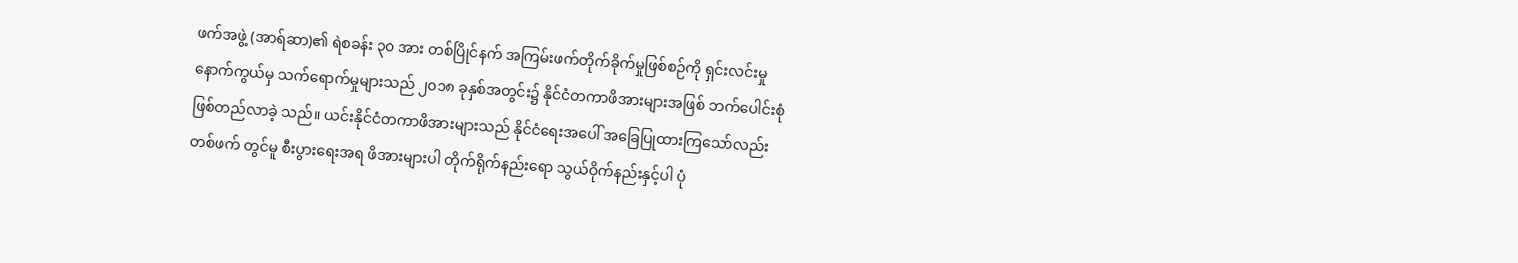ဖက်အဖွဲ့ (အာရ်ဆာ)၏ ရဲစခန်း ၃၀ အား တစ်ပြိုင်နက် အကြမ်းဖက်တိုက်ခိုက်မှုဖြစ်စဉ်ကို ရှင်းလင်းမှုနောက်ကွယ်မှ သက်ရောက်မှုများသည် ၂၀၁၈ ခုနှစ်အတွင်း၌ နိုင်ငံတကာဖိအားများအဖြစ် ဘက်ပေါင်းစုံ ဖြစ်တည်လာခဲ့ သည်။ ယင်းနိုင်ငံတကာဖိအားများသည် နိုင်ငံရေးအပေါ် အခြေပြုထားကြသော်လည်း တစ်ဖက် တွင်မူ စီးပွားရေးအရ ဖိအားများပါ တိုက်ရိုက်နည်းရော သွယ်ဝိုက်နည်းနှင့်ပါ ပုံ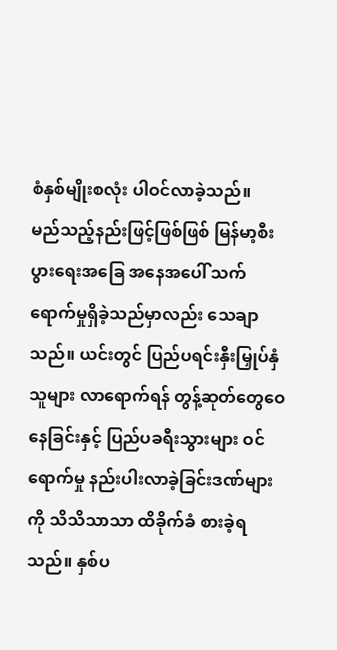စံနှစ်မျိုးစလုံး ပါဝင်လာခဲ့သည်။
မည်သည့်နည်းဖြင့်ဖြစ်ဖြစ် မြန်မာ့စီးပွားရေးအခြေ အနေအပေါ် သက်ရောက်မှုရှိခဲ့သည်မှာလည်း သေချာ သည်။ ယင်းတွင် ပြည်ပရင်းနှီးမြှုပ်နှံသူများ လာရောက်ရန် တွန့်ဆုတ်တွေဝေနေခြင်းနှင့် ပြည်ပခရီးသွားများ ဝင်ရောက်မှု နည်းပါးလာခဲ့ခြင်းဒဏ်များကို သိသိသာသာ ထိခိုက်ခံ စားခဲ့ရသည်။ နှစ်ပ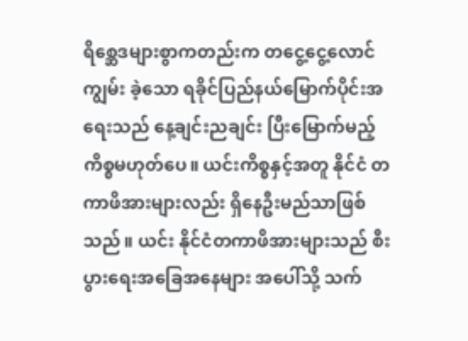ရိစ္ဆေဒများစွာကတည်းက တငွေ့ငွေ့လောင်ကျွမ်း ခဲ့သော ရခိုင်ပြည်နယ်မြောက်ပိုင်းအရေးသည် နေ့ချင်းညချင်း ပြီးမြောက်မည့် ကိစ္စမဟုတ်ပေ။ ယင်းကိစ္စနှင့်အတူ နိုင်ငံ တကာဖိအားများလည်း ရှိနေဦးမည်သာဖြစ်သည်။ ယင်း နိုင်ငံတကာဖိအားများသည် စီးပွားရေးအခြေအနေများ အပေါ်သို့ သက်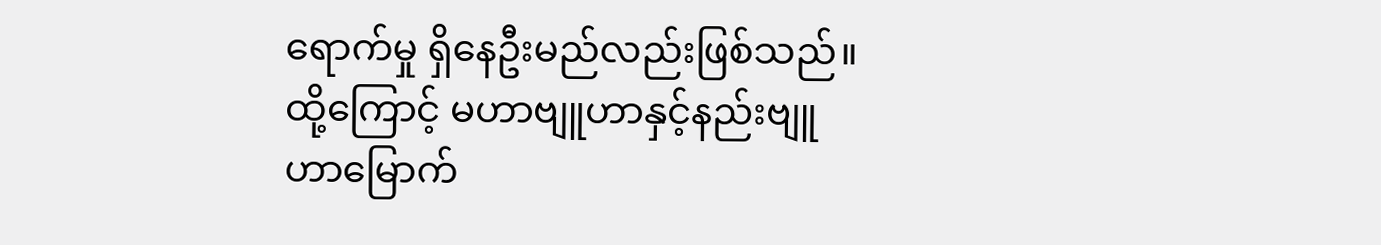ရောက်မှု ရှိနေဦးမည်လည်းဖြစ်သည်။ ထို့ကြောင့် မဟာဗျူဟာနှင့်နည်းဗျူဟာမြောက်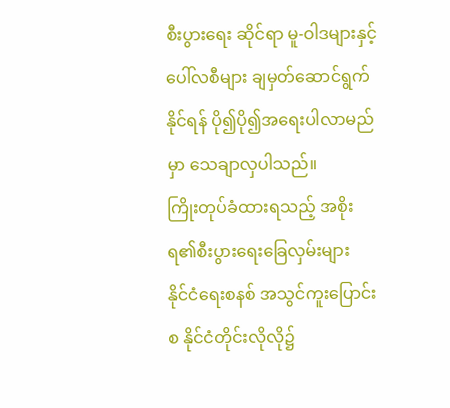စီးပွားရေး ဆိုင်ရာ မူ-ဝါဒများနှင့်ပေါ်လစီများ ချမှတ်ဆောင်ရွက်နိုင်ရန် ပို၍ပို၍အရေးပါလာမည်မှာ သေချာလှပါသည်။
ကြိုးတုပ်ခံထားရသည့် အစိုးရ၏စီးပွားရေးခြေလှမ်းများ
နိုင်ငံရေးစနစ် အသွင်ကူးပြောင်းစ နိုင်ငံတိုင်းလိုလို၌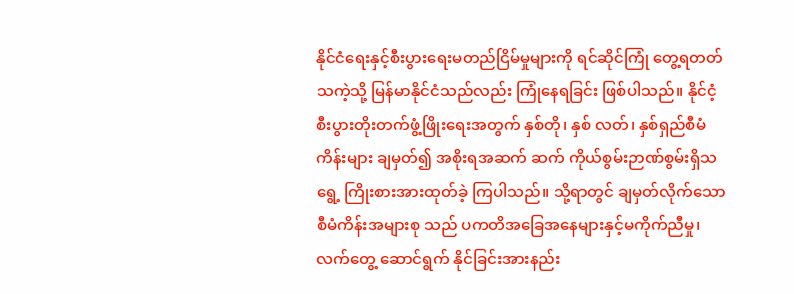နိုင်ငံရေးနှင့်စီးပွားရေးမတည်ငြိမ်မှုများကို ရင်ဆိုင်ကြုံ တွေ့ရတတ်သကဲ့သို့ မြန်မာနိုင်ငံသည်လည်း ကြုံနေရခြင်း ဖြစ်ပါသည်။ နိုင်ငံ့စီးပွားတိုးတက်ဖွံ့ဖြိုးရေးအတွက် နှစ်တို၊ နှစ် လတ်၊ နှစ်ရှည်စီမံကိန်းများ ချမှတ်၍ အစိုးရအဆက် ဆက် ကိုယ်စွမ်းဉာဏ်စွမ်းရှိသရွေ့ ကြိုးစားအားထုတ်ခဲ့ ကြပါသည်။ သို့ရာတွင် ချမှတ်လိုက်သော စီမံကိန်းအများစု သည် ပကတိအခြေအနေများနှင့်မကိုက်ညီမှု၊ လက်တွေ့ ဆောင်ရွက် နိုင်ခြင်းအားနည်း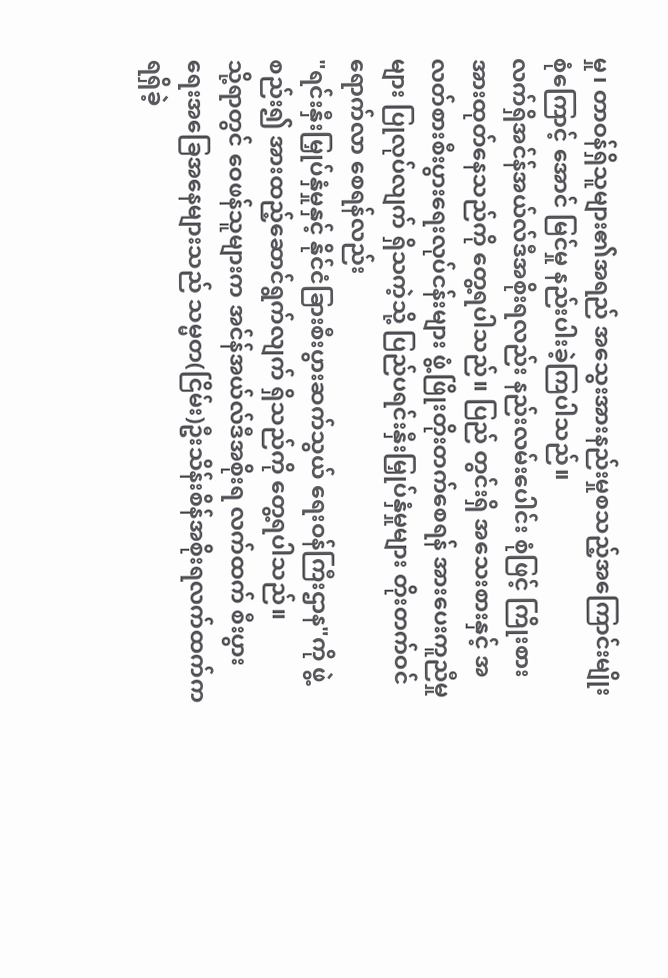မှု၊ တာဝန်ရှိသူများ၏အရည် အသွေးအားနည်းမှုစသည့်အကြောင်းမျိုးစုံကြောင့် အောင် မြင်မှု နည်းပါးခဲ့ကြပါသည်။
လက်ရှိအင်န်အယ်လ်ဒီအစိုးရလည်း နည်းလမ်းပေါင်း စုံဖြင့် ကြိုးစားအားထုတ်နေသည်ကို တွေ့ရပါသည်။ ပြည် တွင်းရှိ အသေးစားနှင့် အလတ်စားစီးပွားရေးလုပ်ငန်းများ ဖွံ့ဖြိုးတိုးတက်စေရန် အားပေးကူညီမှုများ ပြုလုပ်လျက် ရှိသကဲ့သို့ ပြည်ပရင်းနှီးမြှုပ်နှံမှုများ တိုးတက်ဝင်ရောက်လာ စေရန်လည်း
"ရင်းနှီးမြှုပ်နှံမှုနှင့် နိုင်ငံခြားစီးပွားဆက်သွယ် ရေးဝန်ကြီးဌာန"ကို ဖွဲ့စည်း၍ အားထည့်ဆောင်ရွက်လျက် ရှိသည်ကို တွေ့ရပါသည်။
သို့ရာတွင် ဝေဖန်သူများက အင်န်အယ်လ်ဒီအစိုးရ လက်ထက် စီးပွားရေးအခြေအနေများသည် သမ္မတ(ငြိမ်း)ဦးသိန်းစိန်အစိုးရလက်ထက်ကရရှိခဲ့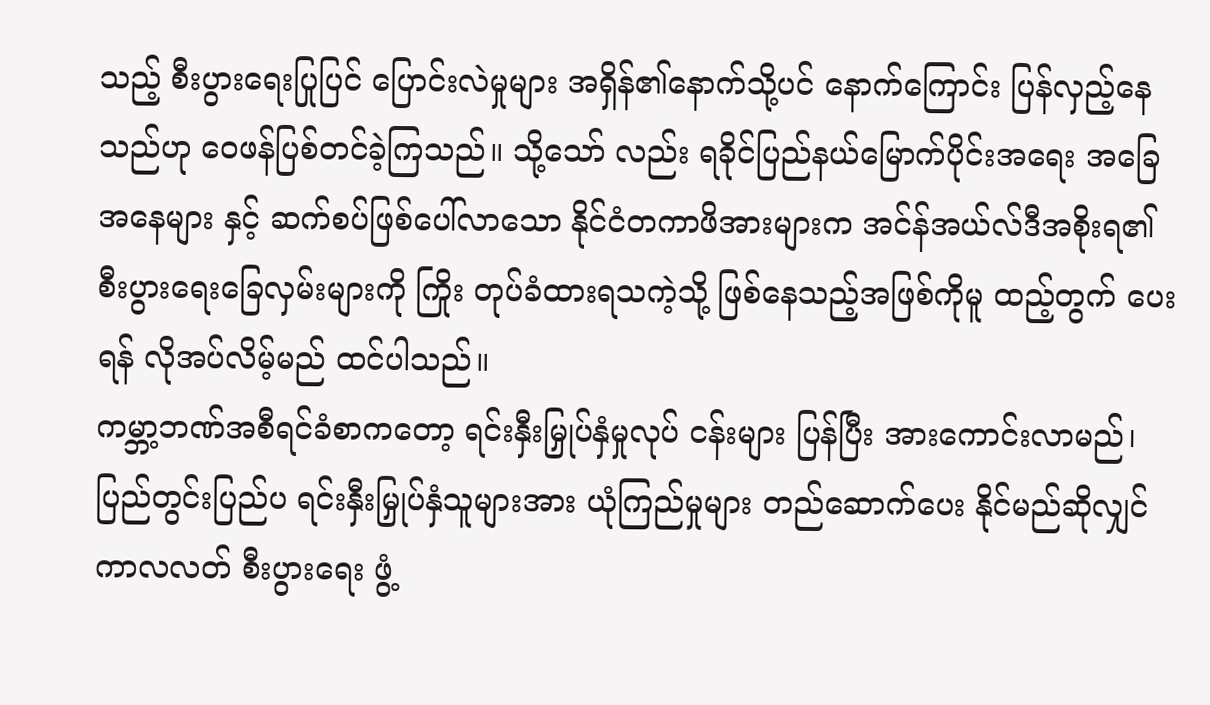သည့် စီးပွားရေးပြုပြင် ပြောင်းလဲမှုများ အရှိန်၏နောက်သို့ပင် နောက်ကြောင်း ပြန်လှည့်နေသည်ဟု ဝေဖန်ပြစ်တင်ခဲ့ကြသည်။ သို့သော် လည်း ရခိုင်ပြည်နယ်မြောက်ပိုင်းအရေး အခြေအနေများ နှင့် ဆက်စပ်ဖြစ်ပေါ်လာသော နိုင်ငံတကာဖိအားများက အင်န်အယ်လ်ဒီအစိုးရ၏ စီးပွားရေးခြေလှမ်းများကို ကြိုး တုပ်ခံထားရသကဲ့သို့ ဖြစ်နေသည့်အဖြစ်ကိုမူ ထည့်တွက် ပေးရန် လိုအပ်လိမ့်မည် ထင်ပါသည်။
ကမ္ဘာ့ဘဏ်အစီရင်ခံစာကတော့ ရင်းနှီးမြှုပ်နှံမှုလုပ် ငန်းများ ပြန်ပြီး အားကောင်းလာမည်၊ ပြည်တွင်းပြည်ပ ရင်းနှီးမြှုပ်နှံသူများအား ယုံကြည်မှုများ တည်ဆောက်ပေး နိုင်မည်ဆိုလျှင် ကာလလတ် စီးပွားရေး ဖွံ့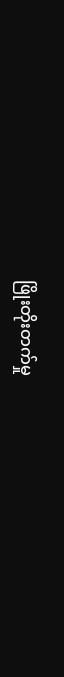ဖြိုးတိုးတက်မှု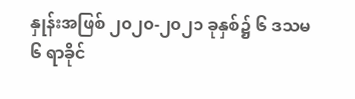နှုန်းအဖြစ် ၂၀၂၀-၂၀၂၁ ခုနှစ်၌ ၆ ဒသမ ၆ ရာခိုင်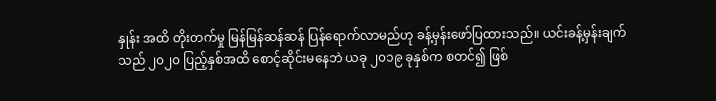နှုန်း အထိ တိုးတက်မှု မြန်မြန်ဆန်ဆန် ပြန်ရောက်လာမည်ဟု ခန့်မှန်းဖော်ပြထားသည်။ ယင်းခန့်မှန်းချက်သည် ၂၀၂၀ ပြည့်နှစ်အထိ စောင့်ဆိုင်းမနေဘဲ ယခု ၂၀၁၉ ခုနှစ်က စတင်၍ ဖြစ်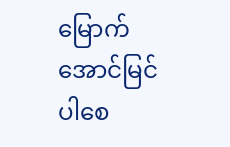မြောက်အောင်မြင်ပါစေ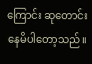ကြောင်း ဆုတောင်း နေမိပါတော့သည်။